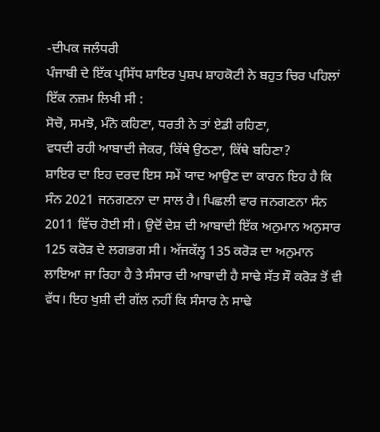-ਦੀਪਕ ਜਲੰਧਰੀ
ਪੰਜਾਬੀ ਦੇ ਇੱਕ ਪ੍ਰਸਿੱਧ ਸ਼ਾਇਰ ਪੁਸ਼ਪ ਸ਼ਾਹਕੋਟੀ ਨੇ ਬਹੁਤ ਚਿਰ ਪਹਿਲਾਂ ਇੱਕ ਨਜ਼ਮ ਲਿਖੀ ਸੀ :
ਸੋਚੋ, ਸਮਝੋ, ਮੰਨੋ ਕਹਿਣਾ, ਧਰਤੀ ਨੇ ਤਾਂ ਏਡੀ ਰਹਿਣਾ,
ਵਧਦੀ ਰਹੀ ਆਬਾਦੀ ਜੇਕਰ, ਕਿੱਥੇ ਉਠਣਾ, ਕਿੱਥੇ ਬਹਿਣਾ?
ਸ਼ਾਇਰ ਦਾ ਇਹ ਦਰਦ ਇਸ ਸਮੇਂ ਯਾਦ ਆਉਣ ਦਾ ਕਾਰਨ ਇਹ ਹੈ ਕਿ ਸੰਨ 2021 ਜਨਗਣਨਾ ਦਾ ਸਾਲ ਹੈ। ਪਿਛਲੀ ਵਾਰ ਜਨਗਣਨਾ ਸੰਨ 2011 ਵਿੱਚ ਹੋਈ ਸੀ। ਉਦੋਂ ਦੇਸ਼ ਦੀ ਆਬਾਦੀ ਇੱਕ ਅਨੁਮਾਨ ਅਨੁਸਾਰ 125 ਕਰੋੜ ਦੇ ਲਗਭਗ ਸੀ। ਅੱਜਕੱਲ੍ਹ 135 ਕਰੋੜ ਦਾ ਅਨੁਮਾਨ ਲਾਇਆ ਜਾ ਰਿਹਾ ਹੈ ਤੇ ਸੰਸਾਰ ਦੀ ਆਬਾਦੀ ਹੈ ਸਾਢੇ ਸੱਤ ਸੌ ਕਰੋੜ ਤੋਂ ਵੀ ਵੱਧ। ਇਹ ਖੁਸ਼ੀ ਦੀ ਗੱਲ ਨਹੀਂ ਕਿ ਸੰਸਾਰ ਨੇ ਸਾਢੇ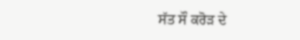ਸੱਤ ਸੌ ਕਰੋੜ ਦੇ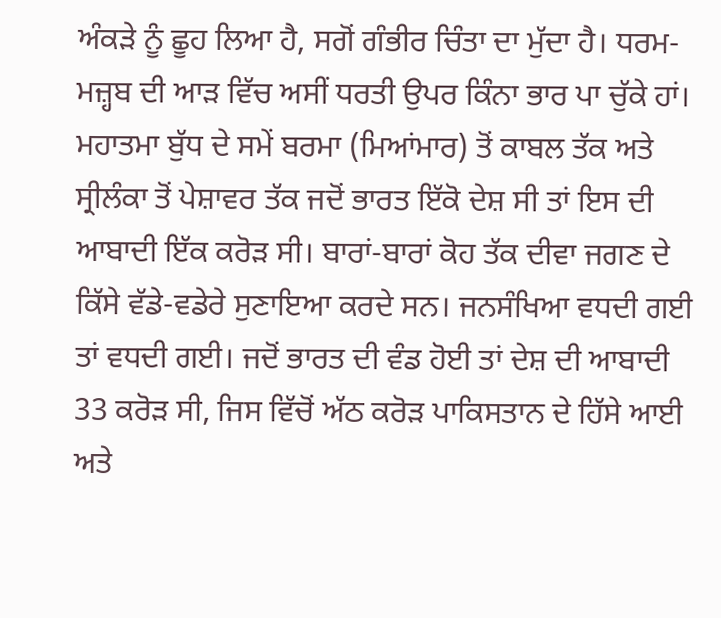ਅੰਕੜੇ ਨੂੰ ਛੂਹ ਲਿਆ ਹੈ, ਸਗੋਂ ਗੰਭੀਰ ਚਿੰਤਾ ਦਾ ਮੁੱਦਾ ਹੈ। ਧਰਮ-ਮਜ਼੍ਹਬ ਦੀ ਆੜ ਵਿੱਚ ਅਸੀਂ ਧਰਤੀ ਉਪਰ ਕਿੰਨਾ ਭਾਰ ਪਾ ਚੁੱਕੇ ਹਾਂ।
ਮਹਾਤਮਾ ਬੁੱਧ ਦੇ ਸਮੇਂ ਬਰਮਾ (ਮਿਆਂਮਾਰ) ਤੋਂ ਕਾਬਲ ਤੱਕ ਅਤੇ ਸ੍ਰੀਲੰਕਾ ਤੋਂ ਪੇਸ਼ਾਵਰ ਤੱਕ ਜਦੋਂ ਭਾਰਤ ਇੱਕੋ ਦੇਸ਼ ਸੀ ਤਾਂ ਇਸ ਦੀ ਆਬਾਦੀ ਇੱਕ ਕਰੋੜ ਸੀ। ਬਾਰਾਂ-ਬਾਰਾਂ ਕੋਹ ਤੱਕ ਦੀਵਾ ਜਗਣ ਦੇ ਕਿੱਸੇ ਵੱਡੇ-ਵਡੇਰੇ ਸੁਣਾਇਆ ਕਰਦੇ ਸਨ। ਜਨਸੰਖਿਆ ਵਧਦੀ ਗਈ ਤਾਂ ਵਧਦੀ ਗਈ। ਜਦੋਂ ਭਾਰਤ ਦੀ ਵੰਡ ਹੋਈ ਤਾਂ ਦੇਸ਼ ਦੀ ਆਬਾਦੀ 33 ਕਰੋੜ ਸੀ, ਜਿਸ ਵਿੱਚੋਂ ਅੱਠ ਕਰੋੜ ਪਾਕਿਸਤਾਨ ਦੇ ਹਿੱਸੇ ਆਈ ਅਤੇ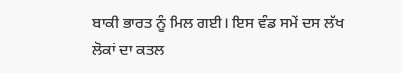ਬਾਕੀ ਭਾਰਤ ਨੂੰ ਮਿਲ ਗਈ। ਇਸ ਵੰਡ ਸਮੇਂ ਦਸ ਲੱਖ ਲੋਕਾਂ ਦਾ ਕਤਲ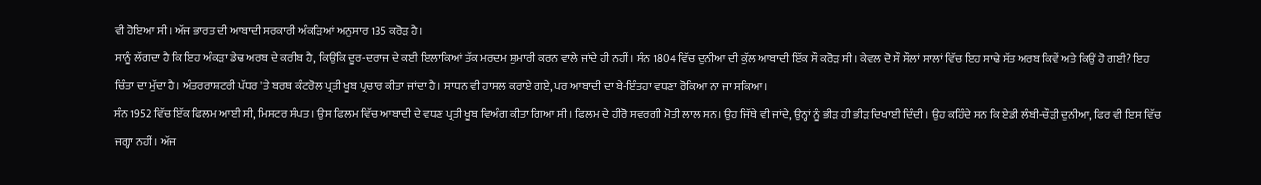ਵੀ ਹੋਇਆ ਸੀ। ਅੱਜ ਭਾਰਤ ਦੀ ਆਬਾਦੀ ਸਰਕਾਰੀ ਅੰਕੜਿਆਂ ਅਨੁਸਾਰ 135 ਕਰੋੜ ਹੈ।
ਸਾਨੂੰ ਲੱਗਦਾ ਹੈ ਕਿ ਇਹ ਅੰਕੜਾ ਡੇਢ ਅਰਬ ਦੇ ਕਰੀਬ ਹੈ, ਕਿਉਂਕਿ ਦੂਰ-ਦਰਾਜ ਦੇ ਕਈ ਇਲਾਕਿਆਂ ਤੱਕ ਮਰਦਮ ਸ਼ੁਮਾਰੀ ਕਰਨ ਵਾਲੇ ਜਾਂਦੇ ਹੀ ਨਹੀਂ। ਸੰਨ 1804 ਵਿੱਚ ਦੁਨੀਆ ਦੀ ਕੁੱਲ ਆਬਾਦੀ ਇੱਕ ਸੌ ਕਰੋੜ ਸੀ। ਕੇਵਲ ਦੋ ਸੌ ਸੌਲਾਂ ਸਾਲਾਂ ਵਿੱਚ ਇਹ ਸਾਢੇ ਸੱਤ ਅਰਬ ਕਿਵੇਂ ਅਤੇ ਕਿਉਂ ਹੋ ਗਈ? ਇਹ ਚਿੰਤਾ ਦਾ ਮੁੱਦਾ ਹੈ। ਅੰਤਰਰਾਸ਼ਟਰੀ ਪੱਧਰ 'ਤੇ ਬਰਥ ਕੰਟਰੋਲ ਪ੍ਰਤੀ ਖੂਬ ਪ੍ਰਚਾਰ ਕੀਤਾ ਜਾਂਦਾ ਹੈ। ਸਾਧਨ ਵੀ ਹਾਸਲ ਕਰਾਏ ਗਏ, ਪਰ ਆਬਾਦੀ ਦਾ ਬੇ-ਇੰਤਹਾ ਵਧਣਾ ਰੋਕਿਆ ਨਾ ਜਾ ਸਕਿਆ।
ਸੰਨ 1952 ਵਿੱਚ ਇੱਕ ਫਿਲਮ ਆਈ ਸੀ, ਮਿਸਟਰ ਸੰਪਤ। ਉਸ ਫਿਲਮ ਵਿੱਚ ਆਬਾਦੀ ਦੇ ਵਧਣ ਪ੍ਰਤੀ ਖੂਬ ਵਿਅੰਗ ਕੀਤਾ ਗਿਆ ਸੀ। ਫਿਲਮ ਦੇ ਹੀਰੋ ਸਵਰਗੀ ਮੋਤੀ ਲਾਲ ਸਨ। ਉਹ ਜਿੱਥੇ ਵੀ ਜਾਂਦੇ, ਉਨ੍ਹਾਂ ਨੂੰ ਭੀੜ ਹੀ ਭੀੜ ਦਿਖਾਈ ਦਿੰਦੀ। ਉਹ ਕਹਿੰਦੇ ਸਨ ਕਿ ਏਡੀ ਲੰਬੀ-ਚੌੜੀ ਦੁਨੀਆ, ਫਿਰ ਵੀ ਇਸ ਵਿੱਚ ਜਗ੍ਹਾ ਨਹੀਂ। ਅੱਜ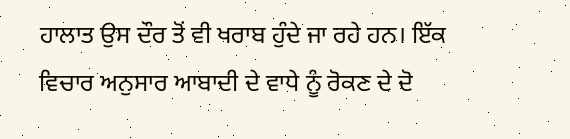ਹਾਲਾਤ ਉਸ ਦੌਰ ਤੋਂ ਵੀ ਖਰਾਬ ਹੁੰਦੇ ਜਾ ਰਹੇ ਹਨ। ਇੱਕ ਵਿਚਾਰ ਅਨੁਸਾਰ ਆਬਾਦੀ ਦੇ ਵਾਧੇ ਨੂੰ ਰੋਕਣ ਦੇ ਦੋ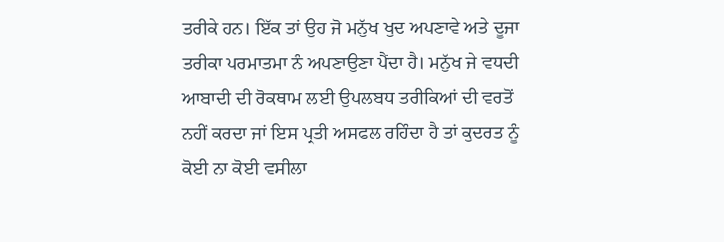ਤਰੀਕੇ ਹਨ। ਇੱਕ ਤਾਂ ਉਹ ਜੋ ਮਨੁੱਖ ਖੁਦ ਅਪਣਾਵੇ ਅਤੇ ਦੂਜਾ ਤਰੀਕਾ ਪਰਮਾਤਮਾ ਨੰ ਅਪਣਾਉਣਾ ਪੈਂਦਾ ਹੈ। ਮਨੁੱਖ ਜੇ ਵਧਦੀ ਆਬਾਦੀ ਦੀ ਰੋਕਥਾਮ ਲਈ ਉਪਲਬਧ ਤਰੀਕਿਆਂ ਦੀ ਵਰਤੋਂ ਨਹੀਂ ਕਰਦਾ ਜਾਂ ਇਸ ਪ੍ਰਤੀ ਅਸਫਲ ਰਹਿੰਦਾ ਹੈ ਤਾਂ ਕੁਦਰਤ ਨੂੰ ਕੋਈ ਨਾ ਕੋਈ ਵਸੀਲਾ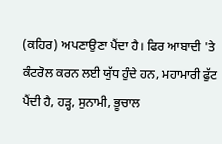(ਕਹਿਰ) ਅਪਣਾਉਣਾ ਪੈਂਦਾ ਹੈ। ਫਿਰ ਆਬਾਦੀ 'ਤੇ ਕੰਟਰੋਲ ਕਰਨ ਲਈ ਯੁੱਧ ਹੁੰਦੇ ਹਨ, ਮਹਾਮਾਰੀ ਫੁੱਟ ਪੈਂਦੀ ਹੈ, ਹੜ੍ਹ, ਸੁਨਾਮੀ, ਭੂਚਾਲ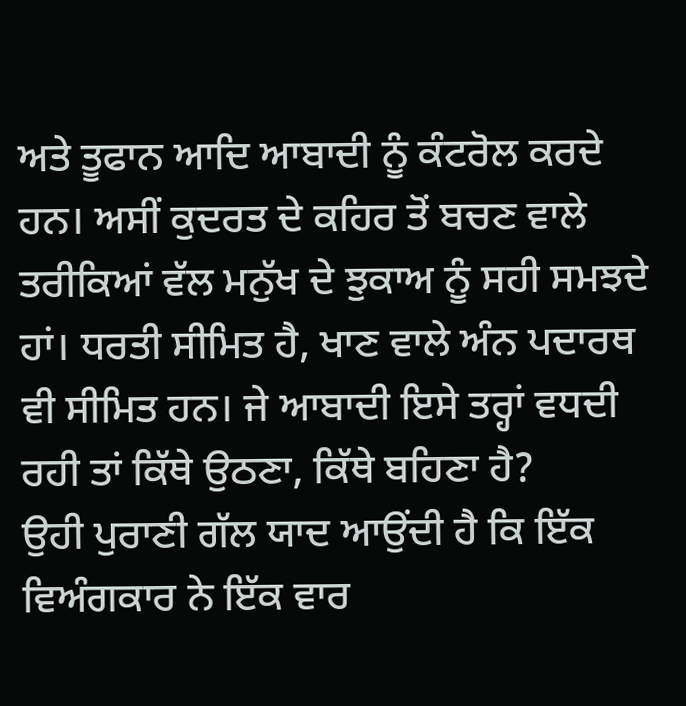ਅਤੇ ਤੂਫਾਨ ਆਦਿ ਆਬਾਦੀ ਨੂੰ ਕੰਟਰੋਲ ਕਰਦੇ ਹਨ। ਅਸੀਂ ਕੁਦਰਤ ਦੇ ਕਹਿਰ ਤੋਂ ਬਚਣ ਵਾਲੇ ਤਰੀਕਿਆਂ ਵੱਲ ਮਨੁੱਖ ਦੇ ਝੁਕਾਅ ਨੂੰ ਸਹੀ ਸਮਝਦੇ ਹਾਂ। ਧਰਤੀ ਸੀਮਿਤ ਹੈ, ਖਾਣ ਵਾਲੇ ਅੰਨ ਪਦਾਰਥ ਵੀ ਸੀਮਿਤ ਹਨ। ਜੇ ਆਬਾਦੀ ਇਸੇ ਤਰ੍ਹਾਂ ਵਧਦੀ ਰਹੀ ਤਾਂ ਕਿੱਥੇ ਉਠਣਾ, ਕਿੱਥੇ ਬਹਿਣਾ ਹੈ?
ਉਹੀ ਪੁਰਾਣੀ ਗੱਲ ਯਾਦ ਆਉਂਦੀ ਹੈ ਕਿ ਇੱਕ ਵਿਅੰਗਕਾਰ ਨੇ ਇੱਕ ਵਾਰ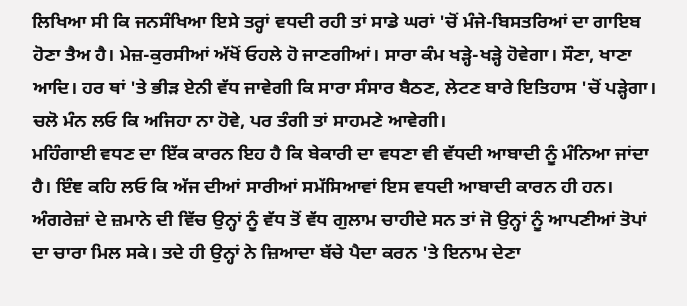ਲਿਖਿਆ ਸੀ ਕਿ ਜਨਸੰਖਿਆ ਇਸੇ ਤਰ੍ਹਾਂ ਵਧਦੀ ਰਹੀ ਤਾਂ ਸਾਡੇ ਘਰਾਂ 'ਚੋਂ ਮੰਜੇ-ਬਿਸਤਰਿਆਂ ਦਾ ਗਾਇਬ ਹੋਣਾ ਤੈਅ ਹੈ। ਮੇਜ਼-ਕੁਰਸੀਆਂ ਅੱਖੋਂ ਓਹਲੇ ਹੋ ਜਾਣਗੀਆਂ। ਸਾਰਾ ਕੰਮ ਖੜ੍ਹੇ-ਖੜ੍ਹੇ ਹੋਵੇਗਾ। ਸੌਣਾ, ਖਾਣਾ ਆਦਿ। ਹਰ ਥਾਂ 'ਤੇ ਭੀੜ ਏਨੀ ਵੱਧ ਜਾਵੇਗੀ ਕਿ ਸਾਰਾ ਸੰਸਾਰ ਬੈਠਣ, ਲੇਟਣ ਬਾਰੇ ਇਤਿਹਾਸ 'ਚੋਂ ਪੜ੍ਹੇਗਾ। ਚਲੋ ਮੰਨ ਲਓ ਕਿ ਅਜਿਹਾ ਨਾ ਹੋਵੇ, ਪਰ ਤੰਗੀ ਤਾਂ ਸਾਹਮਣੇ ਆਵੇਗੀ।
ਮਹਿੰਗਾਈ ਵਧਣ ਦਾ ਇੱਕ ਕਾਰਨ ਇਹ ਹੈ ਕਿ ਬੇਕਾਰੀ ਦਾ ਵਧਣਾ ਵੀ ਵੱਧਦੀ ਆਬਾਦੀ ਨੂੰ ਮੰਨਿਆ ਜਾਂਦਾ ਹੈ। ਇੰਞ ਕਹਿ ਲਓ ਕਿ ਅੱਜ ਦੀਆਂ ਸਾਰੀਆਂ ਸਮੱਸਿਆਵਾਂ ਇਸ ਵਧਦੀ ਆਬਾਦੀ ਕਾਰਨ ਹੀ ਹਨ। ਅੰਗਰੇਜ਼ਾਂ ਦੇ ਜ਼ਮਾਨੇ ਦੀ ਵਿੱਚ ਉਨ੍ਹਾਂ ਨੂੰ ਵੱਧ ਤੋਂ ਵੱਧ ਗੁਲਾਮ ਚਾਹੀਦੇ ਸਨ ਤਾਂ ਜੋ ਉਨ੍ਹਾਂ ਨੂੰ ਆਪਣੀਆਂ ਤੋਪਾਂ ਦਾ ਚਾਰਾ ਮਿਲ ਸਕੇ। ਤਦੇ ਹੀ ਉਨ੍ਹਾਂ ਨੇ ਜ਼ਿਆਦਾ ਬੱਚੇ ਪੈਦਾ ਕਰਨ 'ਤੇ ਇਨਾਮ ਦੇਣਾ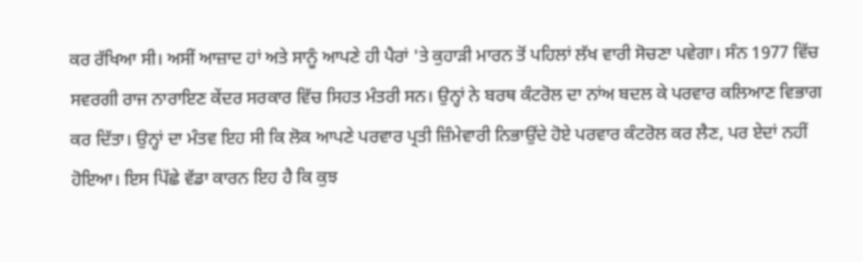ਕਰ ਰੱਖਿਆ ਸੀ। ਅਸੀਂ ਆਜ਼ਾਦ ਹਾਂ ਅਤੇ ਸਾਨੂੰ ਆਪਣੇ ਹੀ ਪੈਰਾਂ 'ਤੇ ਕੁਹਾੜੀ ਮਾਰਨ ਤੋਂ ਪਹਿਲਾਂ ਲੱਖ ਵਾਰੀ ਸੋਚਣਾ ਪਵੇਗਾ। ਸੰਨ 1977 ਵਿੱਚ ਸਵਰਗੀ ਰਾਜ ਨਾਰਾਇਣ ਕੇਂਦਰ ਸਰਕਾਰ ਵਿੱਚ ਸਿਹਤ ਮੰਤਰੀ ਸਨ। ਉਨ੍ਹਾਂ ਨੇ ਬਰਥ ਕੰਟਰੋਲ ਦਾ ਨਾਂਅ ਬਦਲ ਕੇ ਪਰਵਾਰ ਕਲਿਆਣ ਵਿਭਾਗ ਕਰ ਦਿੱਤਾ। ਉਨ੍ਹਾਂ ਦਾ ਮੰਤਵ ਇਹ ਸੀ ਕਿ ਲੋਕ ਆਪਣੇ ਪਰਵਾਰ ਪ੍ਰਤੀ ਜ਼ਿੰਮੇਵਾਰੀ ਨਿਭਾਉਂਦੇ ਹੋਏ ਪਰਵਾਰ ਕੰਟਰੋਲ ਕਰ ਲੈਣ, ਪਰ ਏਦਾਂ ਨਹੀਂ ਹੋਇਆ। ਇਸ ਪਿੱਛੇ ਵੱਡਾ ਕਾਰਨ ਇਹ ਹੈ ਕਿ ਕੁਝ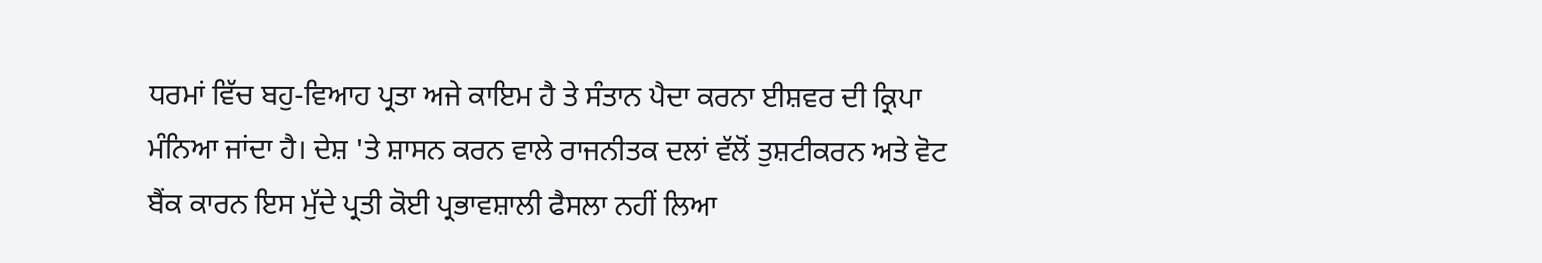ਧਰਮਾਂ ਵਿੱਚ ਬਹੁ-ਵਿਆਹ ਪ੍ਰਤਾ ਅਜੇ ਕਾਇਮ ਹੈ ਤੇ ਸੰਤਾਨ ਪੈਦਾ ਕਰਨਾ ਈਸ਼ਵਰ ਦੀ ਕ੍ਰਿਪਾ ਮੰਨਿਆ ਜਾਂਦਾ ਹੈ। ਦੇਸ਼ 'ਤੇ ਸ਼ਾਸਨ ਕਰਨ ਵਾਲੇ ਰਾਜਨੀਤਕ ਦਲਾਂ ਵੱਲੋਂ ਤੁਸ਼ਟੀਕਰਨ ਅਤੇ ਵੋਟ ਬੈਂਕ ਕਾਰਨ ਇਸ ਮੁੱਦੇ ਪ੍ਰਤੀ ਕੋਈ ਪ੍ਰਭਾਵਸ਼ਾਲੀ ਫੈਸਲਾ ਨਹੀਂ ਲਿਆ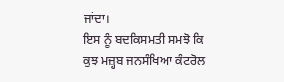ਜਾਂਦਾ।
ਇਸ ਨੂੰ ਬਦਕਿਸਮਤੀ ਸਮਝੋ ਕਿ ਕੁਝ ਮਜ਼੍ਹਬ ਜਨਸੰਖਿਆ ਕੰਟਰੋਲ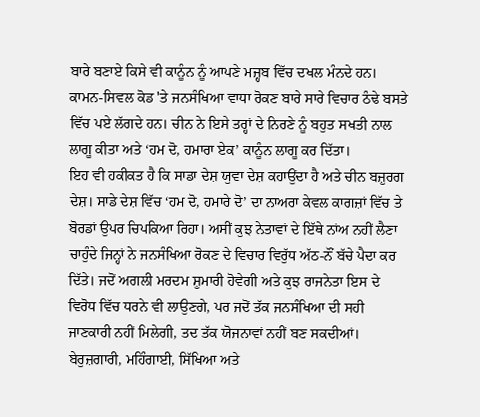ਬਾਰੇ ਬਣਾਏ ਕਿਸੇ ਵੀ ਕਾਨੂੰਨ ਨੂੰ ਆਪਣੇ ਮਜ਼੍ਹਬ ਵਿੱਚ ਦਖਲ ਮੰਨਦੇ ਹਨ। ਕਾਮਨ-ਸਿਵਲ ਕੋਡ 'ਤੇ ਜਨਸੰਖਿਆ ਵਾਧਾ ਰੋਕਣ ਬਾਰੇ ਸਾਰੇ ਵਿਚਾਰ ਠੰਢੇ ਬਸਤੇ ਵਿੱਚ ਪਏ ਲੱਗਦੇ ਹਨ। ਚੀਨ ਨੇ ਇਸੇ ਤਰ੍ਹਾਂ ਦੇ ਨਿਰਣੇ ਨੂੰ ਬਹੁਤ ਸਖਤੀ ਨਾਲ ਲਾਗੂ ਕੀਤਾ ਅਤੇ ‘ਹਮ ਦੋ, ਹਮਾਰਾ ਏਕ’ ਕਾਨੂੰਨ ਲਾਗੂ ਕਰ ਦਿੱਤਾ।
ਇਹ ਵੀ ਹਕੀਕਤ ਹੈ ਕਿ ਸਾਡਾ ਦੇਸ਼ ਯੁਵਾ ਦੇਸ਼ ਕਹਾਉਂਦਾ ਹੈ ਅਤੇ ਚੀਨ ਬਜ਼ੁਰਗ ਦੇਸ਼। ਸਾਡੇ ਦੇਸ਼ ਵਿੱਚ ‘ਹਮ ਦੋ, ਹਮਾਰੇ ਦੋ’ ਦਾ ਨਾਅਰਾ ਕੇਵਲ ਕਾਗਜ਼ਾਂ ਵਿੱਚ ਤੇ ਬੋਰਡਾਂ ਉਪਰ ਚਿਪਕਿਆ ਰਿਹਾ। ਅਸੀਂ ਕੁਝ ਨੇਤਾਵਾਂ ਦੇ ਇੱਥੇ ਨਾਂਅ ਨਹੀਂ ਲੈਣਾ ਚਾਹੁੰਦੇ ਜਿਨ੍ਹਾਂ ਨੇ ਜਨਸੰਖਿਆ ਰੋਕਣ ਦੇ ਵਿਚਾਰ ਵਿਰੁੱਧ ਅੱਠ-ਨੌਂ ਬੱਚੇ ਪੈਦਾ ਕਰ ਦਿੱਤੇ। ਜਦੋਂ ਅਗਲੀ ਮਰਦਮ ਸ਼ੁਮਾਰੀ ਹੋਵੇਗੀ ਅਤੇ ਕੁਝ ਰਾਜਨੇਤਾ ਇਸ ਦੇ ਵਿਰੋਧ ਵਿੱਚ ਧਰਨੇ ਵੀ ਲਾਉਣਗੇ, ਪਰ ਜਦੋਂ ਤੱਕ ਜਨਸੰਖਿਆ ਦੀ ਸਹੀ ਜਾਣਕਾਰੀ ਨਹੀਂ ਮਿਲੇਗੀ, ਤਦ ਤੱਕ ਯੋਜਨਾਵਾਂ ਨਹੀਂ ਬਣ ਸਕਦੀਆਂ।
ਬੇਰੁਜ਼ਗਾਰੀ, ਮਹਿੰਗਾਈ, ਸਿੱਖਿਆ ਅਤੇ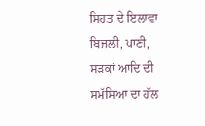ਸਿਹਤ ਦੇ ਇਲਾਵਾ ਬਿਜਲੀ, ਪਾਣੀ, ਸੜਕਾਂ ਆਦਿ ਦੀ ਸਮੱਸਿਆ ਦਾ ਹੱਲ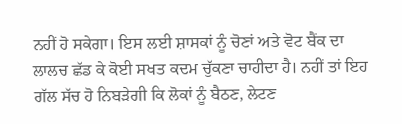ਨਹੀਂ ਹੋ ਸਕੇਗਾ। ਇਸ ਲਈ ਸ਼ਾਸਕਾਂ ਨੂੰ ਚੋਣਾਂ ਅਤੇ ਵੋਟ ਬੈਂਕ ਦਾ ਲਾਲਚ ਛੱਡ ਕੇ ਕੋਈ ਸਖਤ ਕਦਮ ਚੁੱਕਣਾ ਚਾਹੀਦਾ ਹੈ। ਨਹੀਂ ਤਾਂ ਇਹ ਗੱਲ ਸੱਚ ਹੋ ਨਿਬੜੇਗੀ ਕਿ ਲੋਕਾਂ ਨੂੰ ਬੈਠਣ, ਲੇਟਣ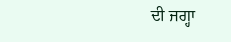ਦੀ ਜਗ੍ਹਾ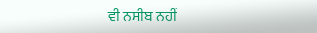ਵੀ ਨਸੀਬ ਨਹੀਂ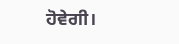ਹੋਵੇਗੀ।